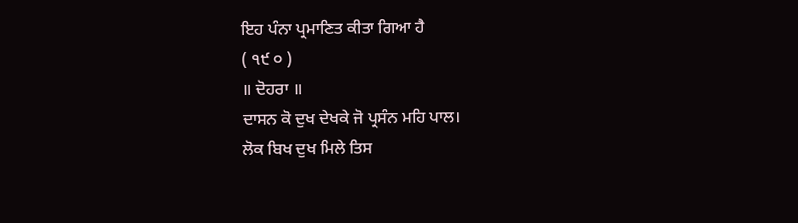ਇਹ ਪੰਨਾ ਪ੍ਰਮਾਣਿਤ ਕੀਤਾ ਗਿਆ ਹੈ
( ੧੯ ੦ )
॥ ਦੋਹਰਾ ॥
ਦਾਸਨ ਕੋ ਦੁਖ ਦੇਖਕੇ ਜੋ ਪ੍ਰਸੰਨ ਮਹਿ ਪਾਲ।
ਲੋਕ ਬਿਖ ਦੁਖ ਮਿਲੇ ਤਿਸ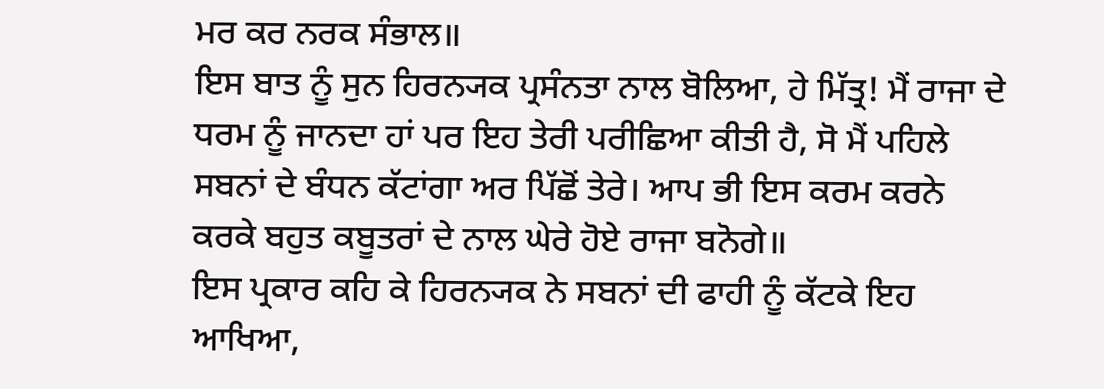ਮਰ ਕਰ ਨਰਕ ਸੰਭਾਲ॥
ਇਸ ਬਾਤ ਨੂੰ ਸੁਨ ਹਿਰਨ੍ਯਕ ਪ੍ਰਸੰਨਤਾ ਨਾਲ ਬੋਲਿਆ, ਹੇ ਮਿੱਤ੍ਰ! ਮੈਂ ਰਾਜਾ ਦੇ ਧਰਮ ਨੂੰ ਜਾਨਦਾ ਹਾਂ ਪਰ ਇਹ ਤੇਰੀ ਪਰੀਛਿਆ ਕੀਤੀ ਹੈ, ਸੋ ਮੈਂ ਪਹਿਲੇ ਸਬਨਾਂ ਦੇ ਬੰਧਨ ਕੱਟਾਂਗਾ ਅਰ ਪਿੱਛੋਂ ਤੇਰੇ। ਆਪ ਭੀ ਇਸ ਕਰਮ ਕਰਨੇ ਕਰਕੇ ਬਹੁਤ ਕਬੂਤਰਾਂ ਦੇ ਨਾਲ ਘੇਰੇ ਹੋਏ ਰਾਜਾ ਬਨੋਗੇ॥
ਇਸ ਪ੍ਰਕਾਰ ਕਹਿ ਕੇ ਹਿਰਨ੍ਯਕ ਨੇ ਸਬਨਾਂ ਦੀ ਫਾਹੀ ਨੂੰ ਕੱਟਕੇ ਇਹ ਆਖਿਆ,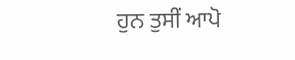ਹੁਨ ਤੁਸੀਂ ਆਪੋ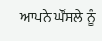ਆਪਨੇ ਘੌਂਸਲੇ ਨੂੰ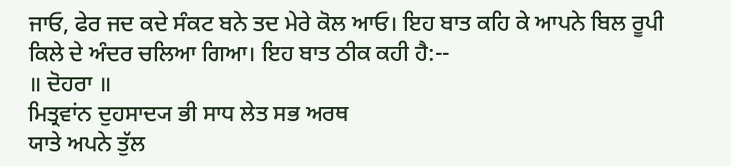ਜਾਓ, ਫੇਰ ਜਦ ਕਦੇ ਸੰਕਟ ਬਨੇ ਤਦ ਮੇਰੇ ਕੋਲ ਆਓ। ਇਹ ਬਾਤ ਕਹਿ ਕੇ ਆਪਨੇ ਬਿਲ ਰੂਪੀ ਕਿਲੇ ਦੇ ਅੰਦਰ ਚਲਿਆ ਗਿਆ। ਇਹ ਬਾਤ ਠੀਕ ਕਹੀ ਹੈ:--
॥ ਦੋਹਰਾ ॥
ਮਿਤ੍ਰਵਾਂਨ ਦੁਹਸਾਦ੍ਯ ਭੀ ਸਾਧ ਲੇਤ ਸਭ ਅਰਥ
ਯਾਤੇ ਅਪਨੇ ਤੁੱਲ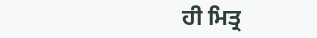ਹੀ ਮਿਤ੍ਰ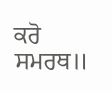ਕਰੋ ਸਮਰਥ॥